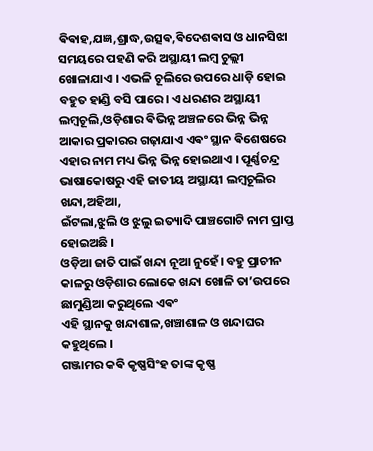ଵିଵାହ,ଯଜ୍ଞ,ଶ୍ରାଦ୍ଧ,ଉତ୍ସଵ,ଵିଦେଶଵାସ ଓ ଧାନସିଝା ସମୟରେ ପହଣି କରି ଅସ୍ଥାୟୀ ଲମ୍ବ ଚୁଲ୍ଲୀ ଖୋଳାଯାଏ । ଏଭଳି ଚୂଲିରେ ଉପରେ ଧାଡ଼ି ହୋଇ ବହୁତ ହାଣ୍ଡି ବସି ପାରେ। ଏ ଧରଣର ଅସ୍ଥାୟୀ ଲମ୍ବଚୂଲି,ଓଡ଼ିଶାର ଵିଭିନ୍ନ ଅଞ୍ଚଳରେ ଭିନ୍ନ ଭିନ୍ନ ଆକାର ପ୍ରକାରର ଗଢ଼ାଯାଏ ଏଵଂ ସ୍ଥାନ ଵିଶେଷରେ ଏହାର ନାମ ମଧ୍ୟ ଭିନ୍ନ ଭିନ୍ନ ହୋଇଥାଏ । ପୂର୍ଣ୍ଣଚନ୍ଦ୍ର ଭାଷାକୋଷରୁ ଏହି ଜାତୀୟ ଅସ୍ଥାୟୀ ଲମ୍ବଚୂଲିର ଖନ୍ଦା,ଅହିଆ,
ଇଁଟଲା,ଝୁଲି ଓ ଝୁଲୁ ଇତ୍ୟାଦି ପାଞ୍ଚଗୋଟି ନାମ ପ୍ରାପ୍ତ ହୋଇଅଛି ।
ଓଡ଼ିଆ ଜାତି ପାଇଁ ଖନ୍ଦା ନୂଆ ନୁହେଁ। ବହୁ ପ୍ରାଚୀନ କାଳରୁ ଓଡ଼ିଶାର ଲୋକେ ଖନ୍ଦା ଖୋଳି ତା’ଉପରେ ଛାମୁଣ୍ଡିଆ କରୁଥିଲେ ଏଵଂ
ଏହି ସ୍ଥାନକୁ ଖନ୍ଦାଶାଳ,ଖଞ୍ଚାଶାଳ ଓ ଖନ୍ଦାଘର କହୁଥିଲେ ।
ଗଞ୍ଜାମର କଵି କୃଷ୍ଣସିଂହ ତାଙ୍କ କୃଷ୍ଣ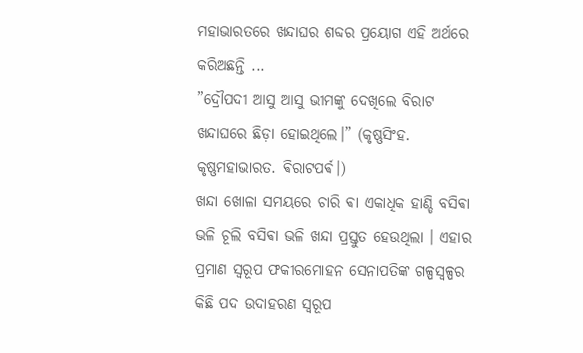ମହାଭାରତରେ ଖନ୍ଦାଘର ଶବ୍ଦର ପ୍ରୟୋଗ ଏହି ଅର୍ଥରେ କରିଅଛନ୍ତି ...
”ଦ୍ରୌପଦୀ ଆସୁ ଆସୁ ଭୀମଙ୍କୁ ଦେଖିଲେ ବିରାଟ ଖନ୍ଦାଘରେ ଛିଡ଼ା ହୋଇଥିଲେ।” (କୃଷ୍ଣସିଂହ. କୃଷ୍ଣମହାଭାରତ. ଵିରାଟପର୍ଵ।)
ଖନ୍ଦା ଖୋଳା ସମୟରେ ଚାରି ଵା ଏକାଧିକ ହାଣ୍ଡି ବସିଵା ଭଳି ଚୂଲି ବସିଵା ଭଳି ଖନ୍ଦା ପ୍ରସ୍ତୁତ ହେଉଥିଲା । ଏହାର ପ୍ରମାଣ ସ୍ଵରୂପ ଫକୀରମୋହନ ସେନାପତିଙ୍କ ଗଳ୍ପସ୍ଵଳ୍ପର କିଛି ପଦ ଉଦାହରଣ ସ୍ୱରୂପ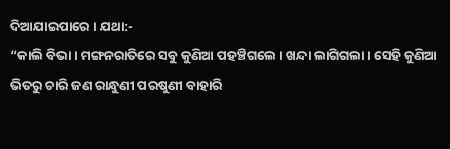ଦିଆଯାଇପାରେ । ଯଥା:-
“କାଲି ବିଭା । ମଙ୍ଗନରାତିରେ ସବୁ କୁଣିଆ ପହଞ୍ଚିଗଲେ । ଖନ୍ଦା ଲାଗିଗଲା । ସେହି କୁଣିଆ ଭିତରୁ ଚାରି ଜଣ ରାନ୍ଧୁଣୀ ପରଷୁଣୀ ବାହାରି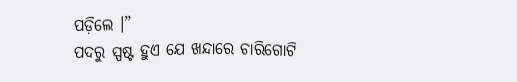ପଡ଼ିଲେ ।”
ପଦରୁ ସ୍ପଷ୍ଟ ହୁଏ ଯେ ଖନ୍ଦାରେ ଚାରିଗୋଟି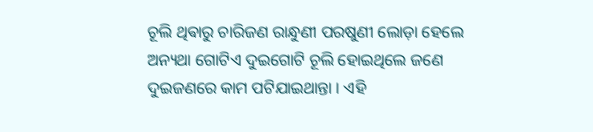ଚୂଲି ଥିଵାରୁ ଚାରିଜଣ ରାନ୍ଧୁଣୀ ପରଷୁଣୀ ଲୋଡ଼ା ହେଲେ ଅନ୍ୟଥା ଗୋଟିଏ ଦୁଇଗୋଟି ଚୂଲି ହୋଇଥିଲେ ଜଣେ ଦୁଇଜଣରେ କାମ ପଟିଯାଇଥାନ୍ତା । ଏହି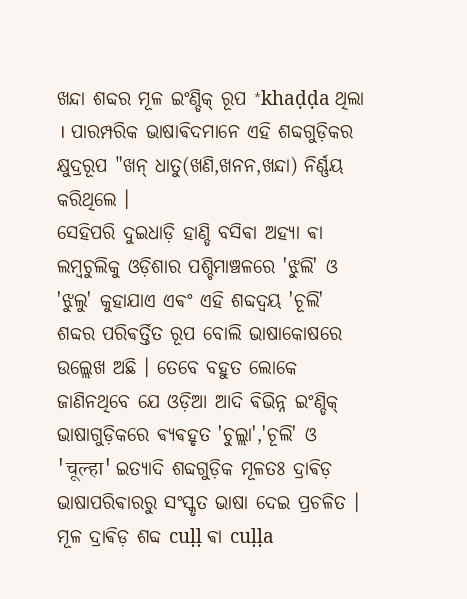ଖନ୍ଦା ଶବ୍ଦର ମୂଳ ଇଂଣ୍ଡିକ୍ ରୂପ *khaḍḍa ଥିଲା । ପାରମ୍ପରିକ ଭାଷାଵିଦମାନେ ଏହି ଶବ୍ଦଗୁଡ଼ିକର କ୍ଷୁଦ୍ରରୂପ "ଖନ୍ ଧାତୁ(ଖଣି,ଖନନ,ଖନ୍ଦା) ନିର୍ଣ୍ଣୟ କରିଥିଲେ ।
ସେହିପରି ଦୁଇଧାଡ଼ି ହାଣ୍ଡି ବସିଵା ଅହ୍ୟା ଵା ଲମ୍ବଚୁଲିକୁ ଓଡ଼ିଶାର ପଶ୍ଚିମାଞ୍ଚଳରେ 'ଝୁଲି' ଓ 'ଝୁଲୁ' କୁହାଯାଏ ଏଵଂ ଏହି ଶବ୍ଦଦ୍ଵୟ 'ଚୂଲି' ଶବ୍ଦର ପରିଵର୍ତ୍ତିତ ରୂପ ବୋଲି ଭାଷାକୋଷରେ ଉଲ୍ଲେଖ ଅଛି । ତେବେ ବହୁତ ଲୋକେ ଜାଣିନଥିବେ ଯେ ଓଡ଼ିଆ ଆଦି ଵିଭିନ୍ନ ଇଂଣ୍ଡିକ୍ ଭାଷାଗୁଡ଼ିକରେ ଵ୍ୟଵହୃତ 'ଚୁଲ୍ଲା','ଚୂଲି' ଓ 'चूल्हा' ଇତ୍ୟାଦି ଶବ୍ଦଗୁଡ଼ିକ ମୂଳତଃ ଦ୍ରାଵିଡ଼ ଭାଷାପରିଵାରରୁ ସଂସ୍କୃତ ଭାଷା ଦେଇ ପ୍ରଚଳିତ । ମୂଳ ଦ୍ରାଵିଡ଼ ଶବ୍ଦ cuḷḷ ଵା cuḷḷa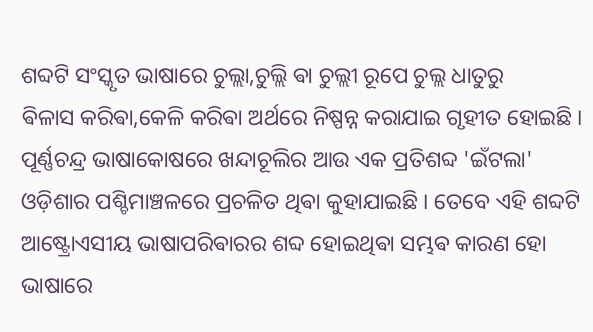ଶବ୍ଦଟି ସଂସ୍କୃତ ଭାଷାରେ ଚୁଲ୍ଲା,ଚୁଲ୍ଲି ଵା ଚୁଲ୍ଲୀ ରୂପେ ଚୁଲ୍ଲ ଧାତୁରୁ
ଵିଳାସ କରିଵା,କେଳି କରିଵା ଅର୍ଥରେ ନିଷ୍ପନ୍ନ କରାଯାଇ ଗୃହୀତ ହୋଇଛି ।
ପୂର୍ଣ୍ଣଚନ୍ଦ୍ର ଭାଷାକୋଷରେ ଖନ୍ଦାଚୂଲିର ଆଉ ଏକ ପ୍ରତିଶବ୍ଦ 'ଇଁଟଲା' ଓଡ଼ିଶାର ପଶ୍ଚିମାଞ୍ଚଳରେ ପ୍ରଚଳିତ ଥିଵା କୁହାଯାଇଛି । ତେବେ ଏହି ଶବ୍ଦଟି ଆଷ୍ଟ୍ରୋଏସୀୟ ଭାଷାପରିଵାରର ଶବ୍ଦ ହୋଇଥିଵା ସମ୍ଭଵ କାରଣ ହୋ ଭାଷାରେ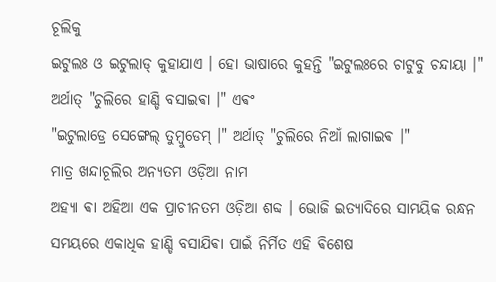ଚୂଲିକୁ
ଇଟୁଲଃ ଓ ଇଟୁଲାଡ୍ କୁହାଯାଏ । ହୋ ଭାଷାରେ କୁହନ୍ତି "ଇଟୁଲଃରେ ଚାଟୁବୁ ଚନ୍ଦାୟା ।" ଅର୍ଥାତ୍ "ଚୁଲିରେ ହାଣ୍ଡି ବସାଇଵା ।" ଏଵଂ
"ଇଟୁଲାଡ୍ରେ ସେଙ୍ଗେଲ୍ ତୁମ୍ବୁଡେମ୍ ।" ଅର୍ଥାତ୍ "ଚୁଲିରେ ନିଆଁ ଲାଗାଇଵ ।"
ମାତ୍ର ଖନ୍ଦାଚୂଲିର ଅନ୍ୟତମ ଓଡ଼ିଆ ନାମ
ଅହ୍ୟା ଵା ଅହିଆ ଏକ ପ୍ରାଚୀନତମ ଓଡ଼ିଆ ଶବ୍ଦ । ଭୋଜି ଇତ୍ୟାଦିରେ ସାମୟିକ ରନ୍ଧନ ସମୟରେ ଏକାଧିକ ହାଣ୍ଡି ବସାଯିଵା ପାଇଁ ନିର୍ମିତ ଏହି ଵିଶେଷ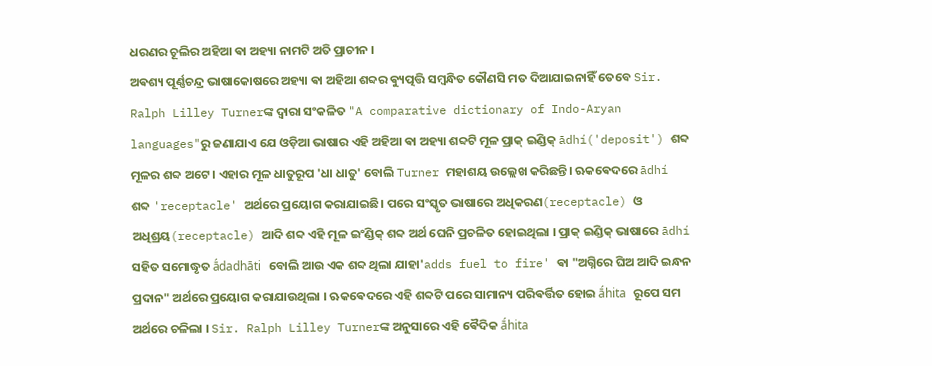ଧରଣର ଚୂଲିର ଅହିଆ ଵା ଅହ୍ୟା ନାମଟି ଅତି ପ୍ରାଚୀନ ।
ଅଵଶ୍ୟ ପୂର୍ଣ୍ଣଚନ୍ଦ୍ର ଭାଷାକୋଷରେ ଅହ୍ୟା ଵା ଅହିଆ ଶବ୍ଦର ଵ୍ୟୁତ୍ପତ୍ତି ସମ୍ବନ୍ଧିତ କୌଣସି ମତ ଦିଆଯାଇନାହିଁ ତେବେ Sir. Ralph Lilley Turnerଙ୍କ ଦ୍ଵାରା ସଂକଳିତ "A comparative dictionary of Indo-Aryan languages"ରୁ ଜଣାଯାଏ ଯେ ଓଡ଼ିଆ ଭାଷାର ଏହି ଅହିଆ ଵା ଅହ୍ୟା ଶବ୍ଦଟି ମୂଳ ପ୍ରାକ୍ ଇଣ୍ଡିକ୍ ādhí('deposit') ଶବ୍ଦ ମୂଳର ଶବ୍ଦ ଅଟେ । ଏହାର ମୂଳ ଧାତୁରୂପ 'ଧା ଧାତୁ' ବୋଲି Turner ମହାଶୟ ଉଲ୍ଲେଖ କରିଛନ୍ତି। ଋକଵେଦରେ ādhí ଶବ୍ଦ 'receptacle' ଅର୍ଥରେ ପ୍ରୟୋଗ କରାଯାଇଛି। ପରେ ସଂସ୍କୃତ ଭାଷାରେ ଅଧିକରଣ(receptacle) ଓ ଅଧିଶ୍ରୟ(receptacle) ଆଦି ଶବ୍ଦ ଏହି ମୂଳ ଇଂଣ୍ଡିକ୍ ଶବ୍ଦ ଅର୍ଥ ଘେନି ପ୍ରଚଳିତ ହୋଇଥିଲା । ପ୍ରାକ୍ ଇଣ୍ଡିକ୍ ଭାଷାରେ ādhí ସହିତ ସମୋଦ୍ଧୃତ ā́dadhāti ବୋଲି ଆଉ ଏକ ଶବ୍ଦ ଥିଲା ଯାହା'adds fuel to fire' ଵା "ଅଗ୍ନିରେ ଘିଅ ଆଦି ଇନ୍ଧନ ପ୍ରଦାନ" ଅର୍ଥରେ ପ୍ରୟୋଗ କରାଯାଉଥିଲା । ଋକଵେଦରେ ଏହି ଶବ୍ଦଟି ପରେ ସାମାନ୍ୟ ପରିଵର୍ତ୍ତିତ ହୋଇ ā́hita ରୂପେ ସମ ଅର୍ଥରେ ଚଳିଲା । Sir. Ralph Lilley Turnerଙ୍କ ଅନୁସାରେ ଏହି ଵୈଦିକ ā́hita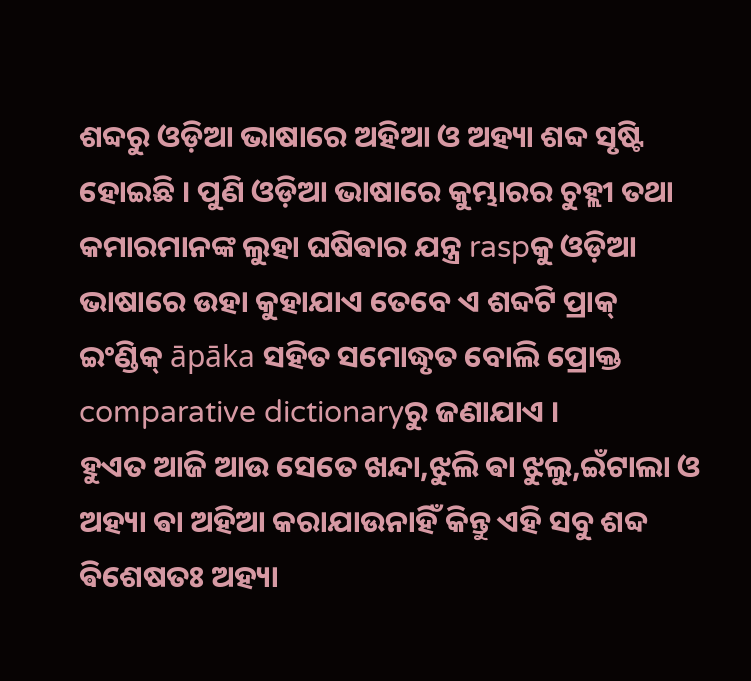ଶବ୍ଦରୁ ଓଡ଼ିଆ ଭାଷାରେ ଅହିଆ ଓ ଅହ୍ୟା ଶବ୍ଦ ସୃଷ୍ଟି ହୋଇଛି । ପୁଣି ଓଡ଼ିଆ ଭାଷାରେ କୁମ୍ଭାରର ଚୁହ୍ଲୀ ତଥା କମାରମାନଙ୍କ ଲୁହା ଘଷିଵାର ଯନ୍ତ୍ର raspକୁ ଓଡ଼ିଆ ଭାଷାରେ ଉହା କୁହାଯାଏ ତେବେ ଏ ଶବ୍ଦଟି ପ୍ରାକ୍ ଇଂଣ୍ଡିକ୍ āpāka ସହିତ ସମୋଦ୍ଧୃତ ବୋଲି ପ୍ରୋକ୍ତ comparative dictionaryରୁ ଜଣାଯାଏ ।
ହୁଏତ ଆଜି ଆଉ ସେତେ ଖନ୍ଦା,ଝୁଲି ଵା ଝୁଲୁ,ଇଁଟାଲା ଓ ଅହ୍ୟା ଵା ଅହିଆ କରାଯାଉନାହିଁ କିନ୍ତୁ ଏହି ସବୁ ଶବ୍ଦ ଵିଶେଷତଃ ଅହ୍ୟା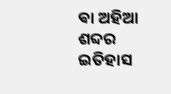ଵା ଅହିଆ ଶବ୍ଦର ଇତିହାସ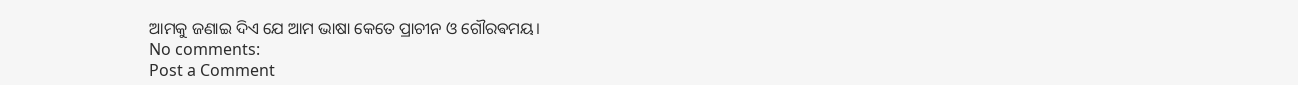ଆମକୁ ଜଣାଇ ଦିଏ ଯେ ଆମ ଭାଷା କେତେ ପ୍ରାଚୀନ ଓ ଗୌରଵମୟ।
No comments:
Post a Comment